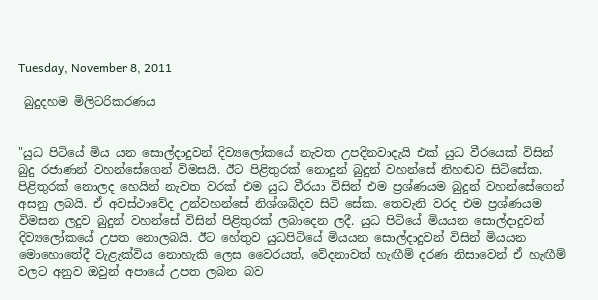Tuesday, November 8, 2011

 බුදුදහම මිලිටරිකරණය


"යුධ පිටියේ මිය යන සොල්දාදුවන් දිව්‍යලෝකයේ නැවත උපදිනවාදැයි එක් යුධ වීරයෙක් විසින් බුදු රජාණන් වහන්සේගෙන් විමසයි. ඊට පිළිතුරක් නොදුන් බුදුන් වහන්සේ නිහඬව සිටිසේක. පිළිතුරක් නොලද හෙයින් නැවත වරක් එම යුධ වීරයා විසින් එම ප්‍රශ්ණයම බුදුන් වහන්සේගෙන් අසනු ලබයි. ඒ අවස්ථාවේද උන්වහන්සේ නිශ්ශබ්දව සිටි‍ සේක. තෙවැනි වරද එම ප්‍රශ්ණයම විමසන ලදුව බුදුන් වහන්සේ විසින් පිළිතුරක් ලබාදෙන ලදී. යුධ පිටියේ මියයන සොල්දාදුවන් දිව්‍යලෝකයේ උපත නොලබයි. ඊට හේතුව යුධපිටියේ මියයන සොල්දාදුවන් විසින් මියයන මොහොතේදී වැළැක්විය නොහැකි ලෙස වෛරයත්, වේදනාවත් හැඟීම් දරණ නිසාවෙන් ඒ හැඟීම් වලට අනුව ඔවුන් අපායේ උපත ලබන බව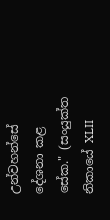උන්වහන්සේ දේශනා කළ සේක." (සංයුක්ත නිකායේ XLII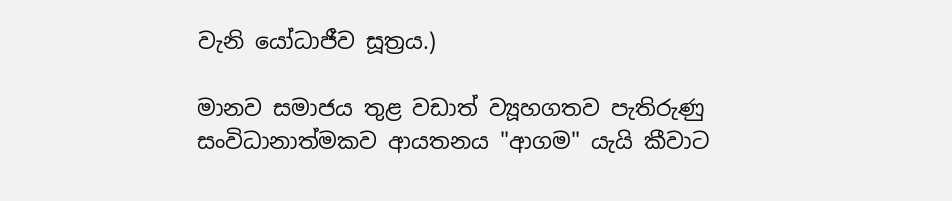වැනි යෝධාජීව සූත්‍රය.)

මානව සමාජය තුළ වඩාත් ව්‍යූහගතව පැතිරුණු සංවිධානාත්මකව ආයතනය "ආගම" යැයි කීවාට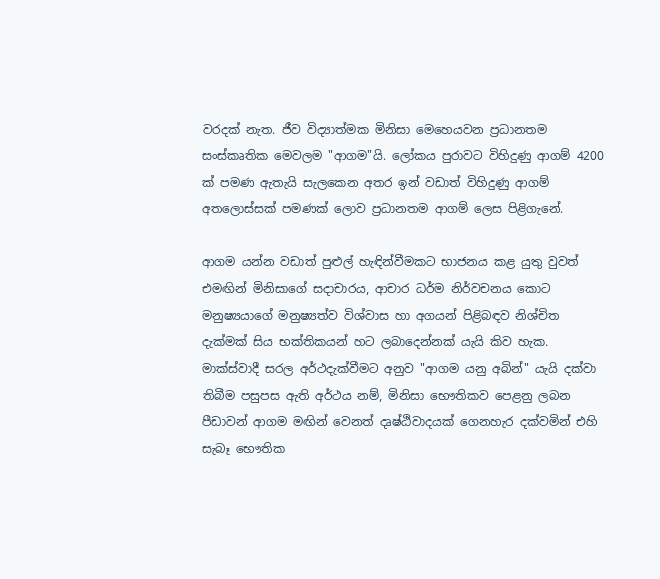වරදක් නැත. ජීව විද්‍යාත්මක මිනිසා මෙහෙයවන ප්‍රධානතම සංස්කෘතික මෙ‍වලම "ආගම"යි. ලෝකය පුරාවට විහිදුණු ආගම් 4200 ක් පමණ ඇතැයි සැලකෙන අතර ඉන් වඩාත් විහිදුණු ආගම් අතලොස්සක් පමණක් ලොව ප්‍රධානතම ආගම් ලෙස පිළිගැනේ.

ආගම යන්න වඩාත් පුළුල් හැඳින්වීමකට භාජනය කළ යුතු වුවත් එමඟින් මිනිසාගේ සදාචාරය, ආචාර ධර්ම නිර්වචනය කොට මනුෂ්‍යයාගේ මනුෂ්‍යත්ව විශ්වාස හා අගයන් පිළිබඳව නිශ්චිත දැක්මක් සිය භක්තිකයන් හට ලබාදෙන්නක් යැයි කිව හැක. මාක්ස්වාදී සරල අර්ථදැක්වීමට අනුව "ආගම යනු අබින්" යැයි දක්වා තිබීම පසුපස ඇති අර්ථය නම්, මිනිසා භෞතිකව පෙළනු ලබන පීඩාවන් ආගම මඟින් වෙනත් දෘෂ්ඨිවාදයක් ගෙනහැර දක්වමින් එහි සැබෑ භෞතික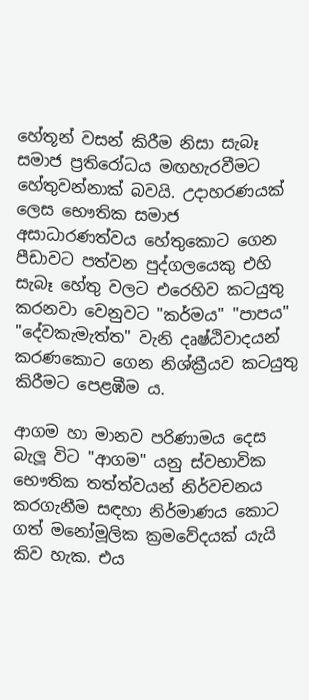හේතූන් වසන් කිරීම නිසා සැබෑ සමාජ ප්‍රතිරෝධය මඟහැරවීමට හේතුවන්නාක් බවයි. උදාහරණයක් ලෙස ‍භෞතික සමාජ අසාධාරණත්වය හේතුකොට ගෙන පීඩාවට පත්වන පුද්ගලයෙකු එහි සැබෑ හේතු වලට එරෙහිව කටයුතු කරනවා වෙනුවට "කර්මය" "පාපය" "දේවකැමැත්ත" වැනි දෘෂ්ඨිවාදයන් කරණකොට ගෙන නිශ්ක්‍රීයව කටයුතු කිරීමට පෙළඹීම ය.

ආගම හා මානව පරිණාමය දෙස බැලූ විට "ආගම" යනු ස්වභාවික භෞතික තත්ත්වයන් නිර්වචනය කරගැනීම සඳහා නිර්මාණය කොට ගත් මනෝමූලික ක්‍රමවේදයක් යැයි කිව හැක. එය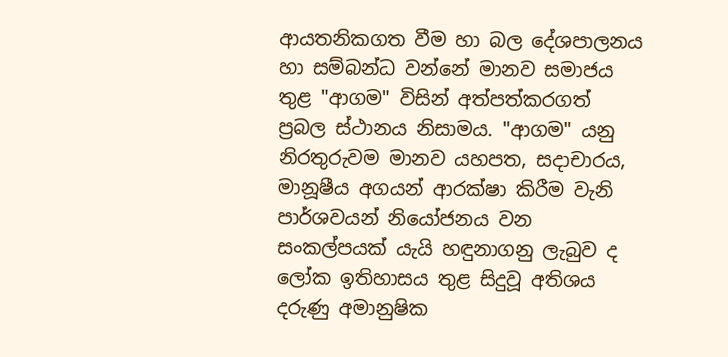ආයතනිකගත වීම හා බල දේශපාලනය හා සම්බන්ධ වන්නේ මානව සමාජය තුළ "ආගම" විසින් අත්පත්කරගත් ප්‍රබල ස්ථානය නිසාමය. "ආගම" යනු නිරතුරුවම මානව යහපත, සදාචාරය, මානූෂීය අගයන් ආරක්ෂා කිරී‍ම වැනි පාර්ශවයන් නියෝජනය වන සංකල්පයක් යැයි හඳුනාගනු ලැබුව ද ලෝක ඉතිහාසය තුළ සිදුවූ අතිශය දරුණු අමානුෂික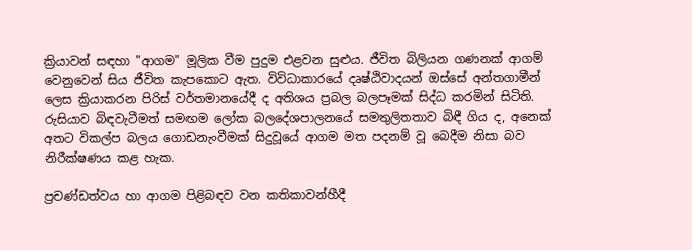ක්‍රියාවන් සඳහා "ආගම" මූලික වීම පුදුම එළවන සුළුය. ජීවිත බිලියන ගණනක් ආගම් වෙනුවෙන් සිය ජීවිත කැපකොට ඇත. විවිධාකාරයේ දෘෂ්ඨිවාදයන් ඔස්සේ අන්තගාමීන් ලෙස ක්‍රියාකරන පිරිස් වර්තමානයේදී ද අතිශය ප්‍රබල බලපෑමක් සිද්ධ කරමින් සිටිති. රුසියාව බිඳවැටීමත් සමඟම ලෝක බලදේශපාලනයේ සමතුලිතතාව බිඳී ගිය ද, අනෙක් අතට විකල්ප බලය ගොඩනැංවීමක් සිදුවූයේ ආගම මත පදනම් වූ බෙදීම නිසා බව නිරීක්ෂණය කළ හැක.

ප්‍රචණ්ඩත්වය හා ආගම පිළිබඳව වන කතිකාවන්හීදී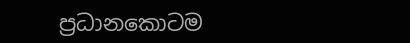ප්‍රධානකොටම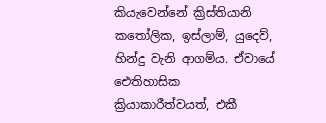කියැවෙන්නේ ක්‍රිස්තියානි කතෝලික, ඉස්ලාම්, යුදෙව්, හින්දු වැනි ආගම්ය. ඒවායේ ඓතිහාසික ක්‍රියාකාරීත්වයත්, එකී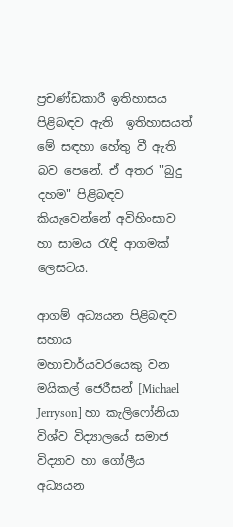ප්‍රචණ්ඩකාරී ඉතිහාසය පිළිබඳව ඇති  ඉතිහාසයත් මේ සඳහා හේතු වී ඇති බව පෙනේ. ඒ අතර "බුදු දහම" පිළිබඳව කියැවෙන්නේ අවිහිංසාව හා සාමය රැඳි ආගමක් ලෙසටය.

ආගම් අධ්‍යයන පිළිබඳව සහාය මහාචාර්යවරයෙකු ‍වන මයිකල් ජෙරීසන් [Michael Jerryson] හා කැලිෆෝනියා විශ්ව විද්‍යාලයේ සමාජ විද්‍යාව හා ගෝලීය අධ්‍යයන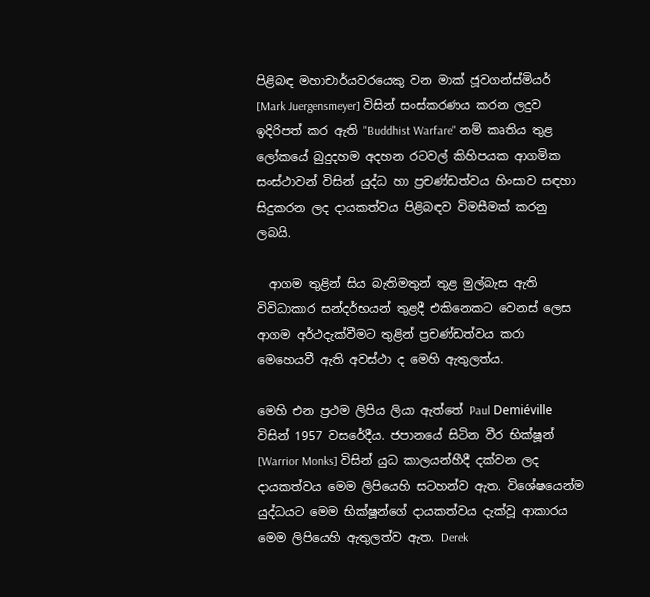පිළිබඳ මහාචාර්යවරයෙකු වන මාක් ජූවගන්ස්මියර් [Mark Juergensmeyer] විසින් සංස්කරණය කරන ලදුව ඉදිරිපත් කර ඇති "Buddhist Warfare" නම් කෘතිය තුළ ලෝකයේ බුදුදහම අදහන රටවල් කිහිපයක ආගමික සංස්ථාවන් විසින් යුද්ධ හා ප්‍රචණ්ඩත්වය හිංසාව සඳහා සිදුකරන ලද දායකත්වය පිළිබඳව විමසීමක් කරනු ලබයි.

  ආගම තුළින් සිය බැතිමතුන් තුළ මුල්බැස ඇති  විවිධාකාර සන්දර්භයන් තුළදී එකිනෙකට වෙනස් ලෙස ආගම අර්ථදැක්වීමට තුළින් ප්‍රචණ්ඩත්වය කරා මෙහෙයවී ඇති අවස්ථා ද මෙහි ඇතුලත්ය.

මෙහි එන ප්‍රථම ලිපිය ලියා ඇත්තේ Paul Demiéville විසින් 1957 වසරේදීය. ජපානයේ සිටින වීර භික්ෂූන් [Warrior Monks] විසින් යුධ කාලයන්හීදී දක්වන ලද දායකත්වය මෙම ලිපියෙහි සටහන්ව ඇත. විශේෂයෙන්ම  යුද්ධයට මෙම භික්ෂූන්ගේ දායකත්වය දැක්වූ ආකාරය මෙම ලිපියෙහි ඇතුලත්ව ඇත. Derek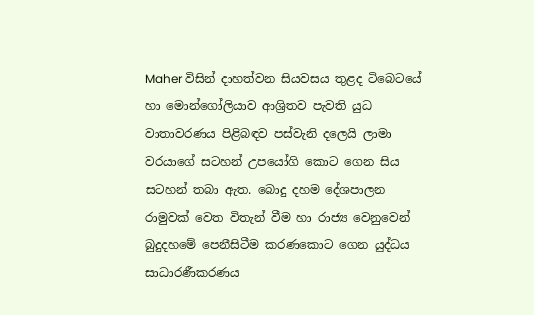Maher විසින් දාහත්වන සියවසය තුළද ටිබෙටයේ හා මොන්ගෝලියාව ආශ්‍රිතව පැවති යුධ වාතාවරණය පිළිබඳව පස්වැනි දලෙයි ලාමා වරයාගේ සටහන් උපයෝගි කොට ගෙන සිය සටහන් තබා ඇත. බොදු දහම දේශපාලන රාමුවක් වෙත විතැන් වීම හා රාජ්‍ය වෙනුවෙන් බුදුදහමේ පෙනීසිටීම කරණකොට ගෙන යුද්ධය සාධාරණීකරණය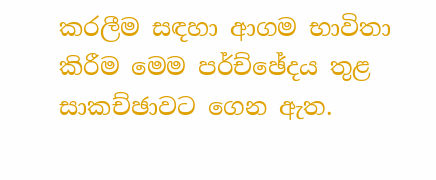කරලීම සඳහා ආගම භාවිතා කිරීම මෙම පර්ච්ඡේදය තුළ සාකච්ඡාවට ගෙන ඇත.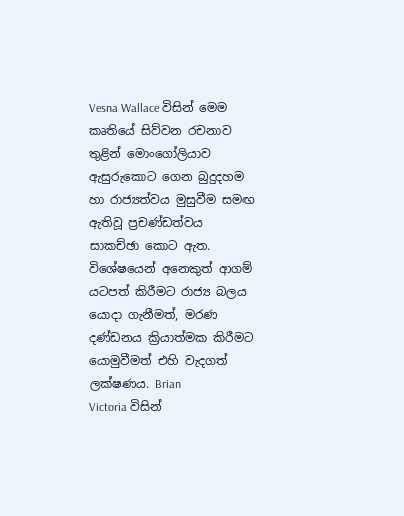Vesna Wallace විසින් මෙම කෘතියේ සිව්වන රචනාව තුළින් මොංගෝලියාව ඇසුරුකොට ගෙන බුදුදහම හා රාජ්‍යත්වය මුසුවීම සමඟ ඇතිවූ ප්‍රචණ්ඩත්වය සාකච්ඡා කොට ඇත. විශේෂයෙන් අනෙකුත් ආගම් යටපත් කිරීමට රාජ්‍ය බලය යොදා ගැනීමත්, මරණ දණ්ඩනය ක්‍රියාත්මක කිරීමට යොමුවීමත් එහි වැදගත් ලක්ෂණය. Brian
Victoria විසින්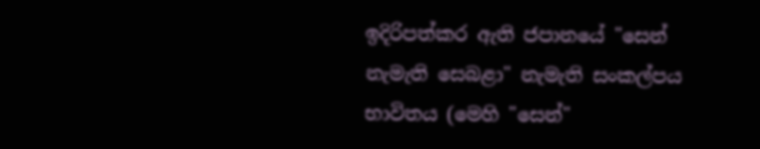ඉදිරිපත්කර ඇති ජපානයේ "සෙන් නැමැති සෙබළා" නැමැති සංකල්පය භාවිතය (මෙහි "සෙන්"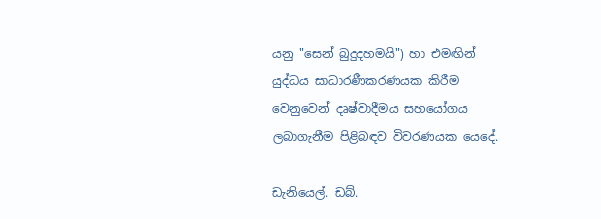යනු "සෙන් බුදුදහමයි") හා එමඟින් යුද්ධය සාධාරණීකරණයක කිරීම වෙනුවෙන් දෘෂ්වාදීමය සහයෝගය ලබාගැනීම පිළිබඳව විවරණයක යෙදේ.

ඩැනියෙල්. ඩබ්.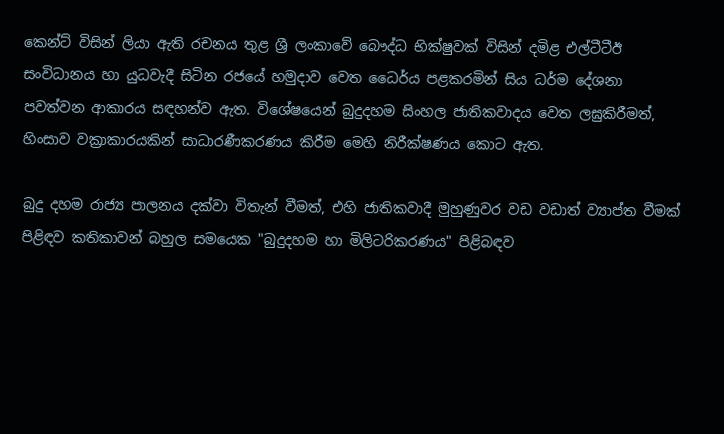කෙන්ට් විසින් ලියා ඇති රචනය තුළ ශ්‍රී ලංකාවේ බෞද්ධ භික්ෂුවක් විසින් දමිළ එල්ටීටීඊ සංවිධානය හා යුධවැදී සිටින රජයේ හමුදාව වෙත ධෛර්ය පළකරමින් සිය ධර්ම දේශනා පවත්වන ආකාරය සඳහන්ව ඇත. විශේෂයෙන් බුදුදහම සිංහල ජාතිකවාදය වෙත ලඝුකිරීමත්, හිංසාව වක්‍රාකාරයකින් සාධාරණීකරණය කිරීම මෙහි නිරීක්ෂණය කොට ඇත.

බුදු දහම රාජ්‍ය පාලනය දක්වා විතැන් වීමත්, එහි ජාතිකවාදී මුහුණුවර වඩ වඩාත් ව්‍යාප්ත වීමක් පිළිඳව කතිකාවන් බහුල සමයෙක "බුදුදහම හා මිලිටරිකරණය" පිළිබඳව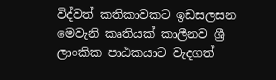විද්වත් කතිකාවකට ඉඩසලසන මෙවැනි කෘතියක් කාලීනව ශ්‍රී ලාංකික පාඨකයාට වැදගත්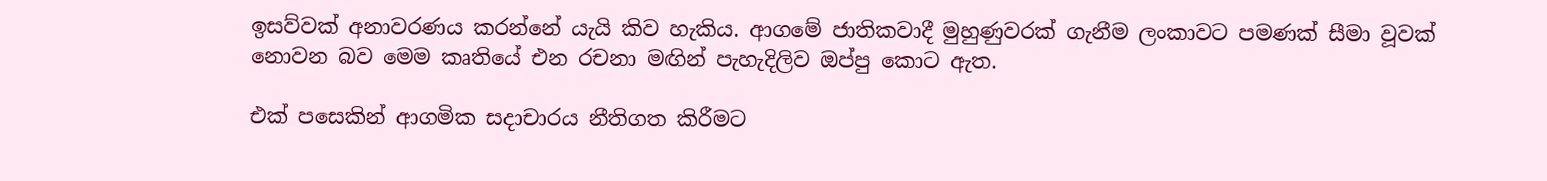ඉසව්වක් අනාවරණය කරන්නේ යැයි කිව හැකිය. ආගමේ ජාතිකවාදී මුහුණුවරක් ගැනීම ලංකාවට පමණක් සීමා වූවක් නොවන බව මෙම කෘතියේ එන රචනා මඟින් පැහැදිලිව ඔප්පු කොට ඇත.

එක් පසෙකින් ආගමික සදාචාරය නීතිගත කිරීමට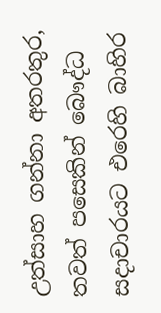උත්සාහ ගන්නා අතරතුර, තවත් පසෙකින් බෞද්ධ සදාචාරයට එරෙහි බාහිර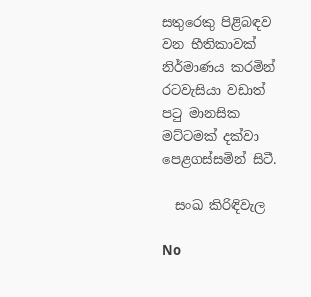සතුරෙකු පිළිබඳව වන භීතිකාවක් නිර්මාණය කරමින් රටවැසියා වඩාත් පටු මානසික මට්ටමක් දක්වා පෙළගස්සමින් සිටී.

  සංඛ කිරිඳිවැල

No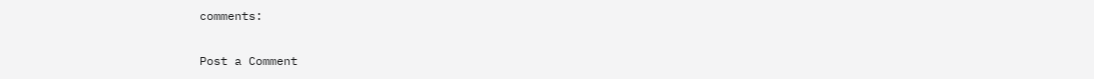comments:

Post a Comment